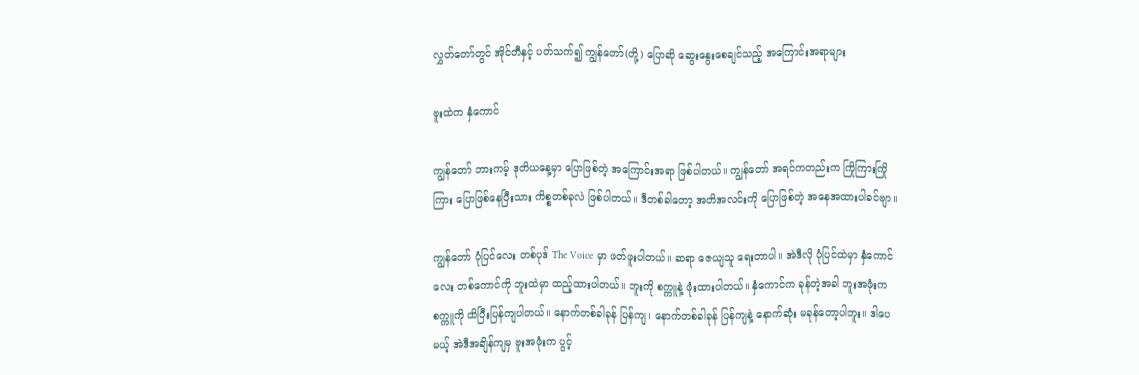လွှတ်တော်တွင် အိုင်တီနှင့် ပတ်သက်၍ ကျွန်တော်(တို့) ပြောဆို ဆွေးနွေးစေချင်သည့် အကြောင်းအရာများ

ဗူးထဲက နှံကောင်

ကျွန်တော် ဘားကမ့် ဒုတိယနေ့မှာ ပြောဖြစ်တဲ့ အကြောင်းအရာ ဖြစ်ပါတယ်။ ကျွန်တော် အရင်ကတည်းက ကြိုကြားကြိုကြား ပြောဖြစ်နေပြီးသား ကိစ္စတစ်ခုလဲ ဖြစ်ပါတယ်။ ဒီတစ်ခါတော့ အတိအလင်းကို ပြောဖြစ်တဲ့ အနေအထားပါခင်ဗျာ။

ကျွန်တော် ပုံပြင်လေး တစ်ပုဒ် The Voice မှာ ဖတ်ဖူးပါတယ်။ ဆရာ ဇေယျသူ ရေးတာပါ။ အဲဒီလို ပုံပြင်ထဲမှာ နှံကောင်လေး တစ်ကောင်ကို ဘူးထဲမှာ ထည့်ထားပါတယ်။ ဘူးကို စက္ကူနဲ့ ဖုံးထားပါတယ်။ နှံကောင်က ခုန်တဲ့အခါ ဘူးအဖုံးက စက္ကူကို ထိပြီးပြန်ကျပါတယ်။ နောက်တစ်ခါခုန် ပြန်ကျ၊ နောက်တစ်ခါခုန် ပြန်ကျနဲ့ နောက်ဆုံး မခုန်တော့ပါဘူး။ ဒါပေမယ့် အဲဒီအချိန်ကျမှ ဗူးအဖုံးက ပွင့်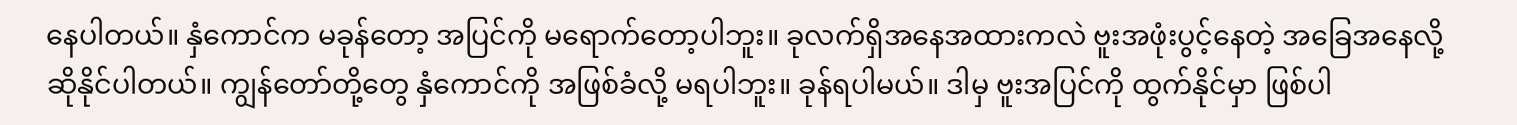နေပါတယ်။ နှံကောင်က မခုန်တော့ အပြင်ကို မရောက်တော့ပါဘူး။ ခုလက်ရှိအနေအထားကလဲ ဗူးအဖုံးပွင့်နေတဲ့ အခြေအနေလို့ ဆိုနိုင်ပါတယ်။ ကျွန်တော်တို့တွေ နှံကောင်ကို အဖြစ်ခံလို့ မရပါဘူး။ ခုန်ရပါမယ်။ ဒါမှ ဗူးအပြင်ကို ထွက်နိုင်မှာ ဖြစ်ပါ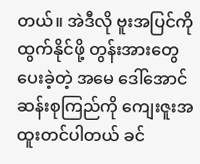တယ်။ အဲဒီလို ဗူးအပြင်ကို ထွက်နိုင်ဖို့ တွန်းအားတွေ ပေးခဲ့တဲ့ အမေ ဒေါ်အောင်ဆန်းစုကြည်ကို ကျေးဇူးအထူးတင်ပါတယ် ခင်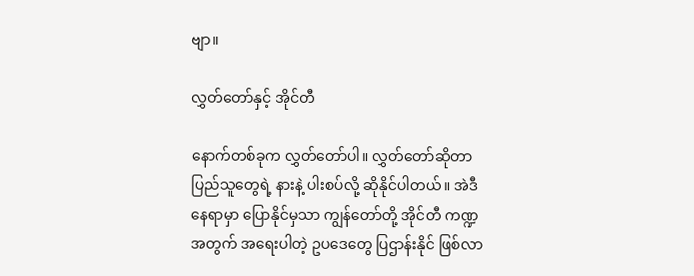ဗျာ။

လွှတ်တော်နှင့် အိုင်တီ

နောက်တစ်ခုက လွှတ်တော်ပါ။ လွှတ်တော်ဆိုတာ ပြည်သူတွေရဲ့ နားနဲ့ ပါးစပ်လို့ ဆိုနိုင်ပါတယ်။ အဲဒီနေရာမှာ ပြောနိုင်မှသာ ကျွန်တော်တို့ အိုင်တီ ကဏ္ဍအတွက် အရေးပါတဲ့ ဥပဒေတွေ ပြဌာန်းနိုင် ဖြစ်လာ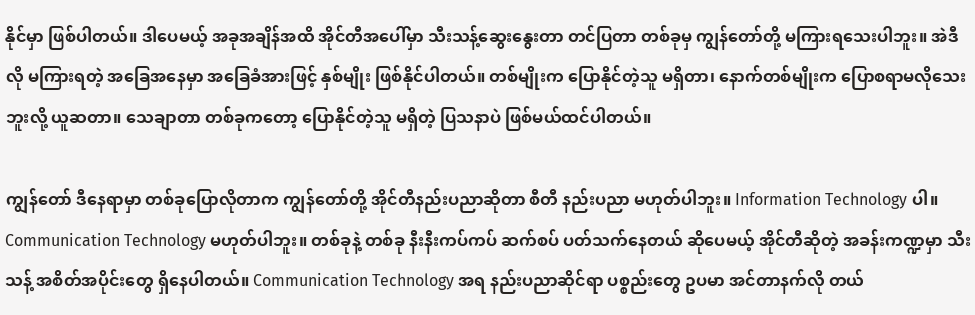နိုင်မှာ ဖြစ်ပါတယ်။ ဒါပေမယ့် အခုအချိန်အထိ အိုင်တီအပေါ်မှာ သီးသန့်ဆွေးနွေးတာ တင်ပြတာ တစ်ခုမှ ကျွန်တော်တို့ မကြားရသေးပါဘူး။ အဲဒီလို မကြားရတဲ့ အခြေအနေမှာ အခြေခံအားဖြင့် နှစ်မျိုး ဖြစ်နိုင်ပါတယ်။ တစ်မျိုးက ပြောနိုင်တဲ့သူ မရှိတာ၊ နောက်တစ်မျိုးက ပြောစရာမလိုသေးဘူးလို့ ယူဆတာ။ သေချာတာ တစ်ခုကတော့ ပြောနိုင်တဲ့သူ မရှိတဲ့ ပြသနာပဲ ဖြစ်မယ်ထင်ပါတယ်။

ကျွန်တော် ဒီနေရာမှာ တစ်ခုပြောလိုတာက ကျွန်တော်တို့ အိုင်တီနည်းပညာဆိုတာ စီတီ နည်းပညာ မဟုတ်ပါဘူး။ Information Technology ပါ။ Communication Technology မဟုတ်ပါဘူး။ တစ်ခုနဲ့ တစ်ခု နီးနီးကပ်ကပ် ဆက်စပ် ပတ်သက်နေတယ် ဆိုပေမယ့် အိုင်တီဆိုတဲ့ အခန်းကဏ္ဍမှာ သီးသန့် အစိတ်အပိုင်းတွေ ရှိနေပါတယ်။ Communication Technology အရ နည်းပညာဆိုင်ရာ ပစ္စည်းတွေ ဥပမာ အင်တာနက်လို တယ်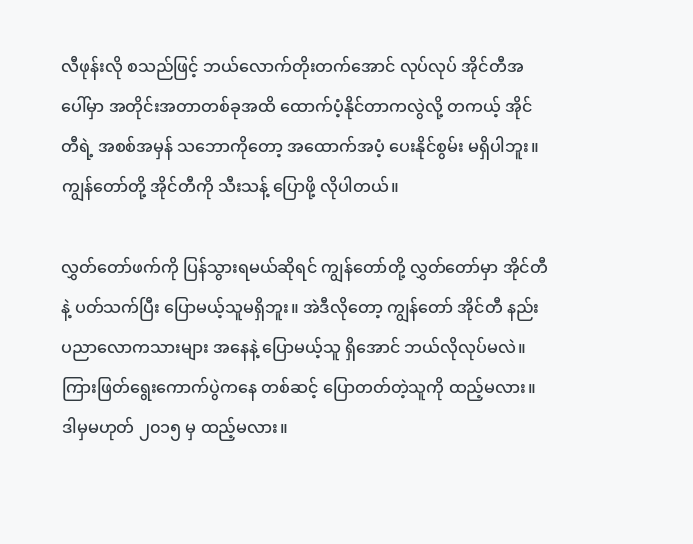လီဖုန်းလို စသည်ဖြင့် ဘယ်လောက်တိုးတက်အောင် လုပ်လုပ် အိုင်တီအပေါ်မှာ အတိုင်းအတာတစ်ခုအထိ ထောက်ပံ့နိုင်တာကလွဲလို့ တကယ့် အိုင်တီရဲ့ အစစ်အမှန် သဘောကိုတော့ အထောက်အပံ့ ပေးနိုင်စွမ်း မရှိပါဘူး။ ကျွန်တော်တို့ အိုင်တီကို သီးသန့် ပြောဖို့ လိုပါတယ်။

လွှတ်တော်ဖက်ကို ပြန်သွားရမယ်ဆိုရင် ကျွန်တော်တို့ လွှတ်တော်မှာ အိုင်တီနဲ့ ပတ်သက်ပြီး ပြောမယ့်သူမရှိဘူး။ အဲဒီလိုတော့ ကျွန်တော် အိုင်တီ နည်းပညာလောကသားများ အနေနဲ့ ပြောမယ့်သူ ရှိအောင် ဘယ်လိုလုပ်မလဲ။ ကြားဖြတ်ရွေးကောက်ပွဲကနေ တစ်ဆင့် ပြောတတ်တဲ့သူကို ထည့်မလား။ ဒါမှမဟုတ် ၂၀၁၅ မှ ထည့်မလား။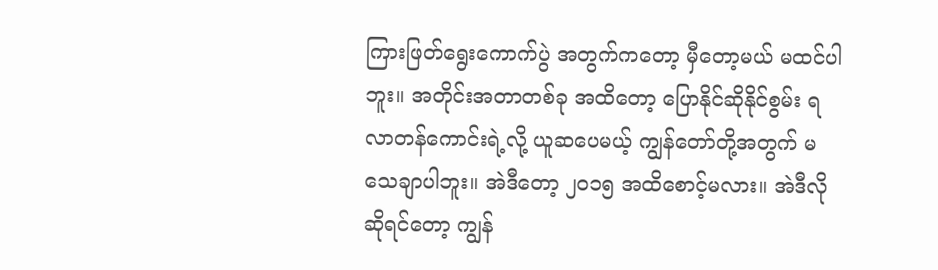ကြားဖြတ်ရွေးကောက်ပွဲ အတွက်ကတော့ မှီတော့မယ် မထင်ပါဘူး။ အတိုင်းအတာတစ်ခု အထိတော့ ပြောနိုင်ဆိုနိုင်စွမ်း ရလာတန်ကောင်းရဲ့လို့ ယူဆပေမယ့် ကျွန်တော်တို့အတွက် မသေချာပါဘူး။ အဲဒီတော့ ၂၀၁၅ အထိစောင့်မလား။ အဲဒီလို ဆိုရင်တော့ ကျွန်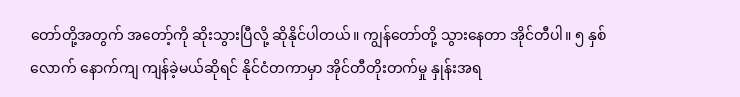တော်တို့အတွက် အတော့်ကို ဆိုးသွားပြီလို့ ဆိုနိုင်ပါတယ်။ ကျွန်တော်တို့ သွားနေတာ အိုင်တီပါ။ ၅ နှစ်လောက် နောက်ကျ ကျန်ခဲ့မယ်ဆိုရင် နိုင်ငံတကာမှာ အိုင်တီတိုးတက်မှု နှုန်းအရ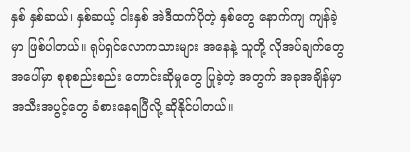နှစ် နှစ်ဆယ်၊ နှစ်ဆယ့် ငါးနှစ် အဲဒီထက်ပိုတဲ့ နှစ်တွေ နောက်ကျ ကျန်ခဲ့မှာ ဖြစ်ပါတယ်။ ရုပ်ရှင်လောကသားများ အနေနဲ့ သူတို့ လိုအပ်ချက်တွေ အပေါ်မှာ စုစုစည်းစည်း တောင်းဆိုမှုတွေ ပြုခဲ့တဲ့ အတွက် အခုအချိန်မှာ အသီးအပွင့်တွေ ခံစားနေရပြီလို့ ဆိုနိုင်ပါတယ်။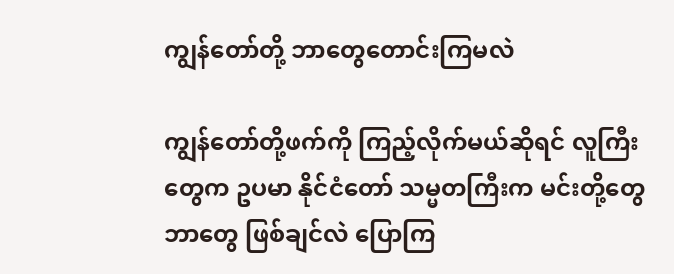ကျွန်တော်တို့ ဘာတွေတောင်းကြမလဲ

ကျွန်တော်တို့ဖက်ကို ကြည့်လိုက်မယ်ဆိုရင် လူကြီးတွေက ဥပမာ နိုင်ငံတော် သမ္မတကြီးက မင်းတို့တွေ ဘာတွေ ဖြစ်ချင်လဲ ပြောကြ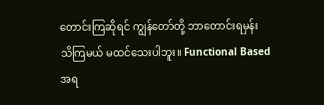တောင်းကြဆိုရင် ကျွန်တော်တို့ ဘာတောင်းရမှန်း သိကြမယ် မထင်သေးပါဘူး။ Functional Based အရ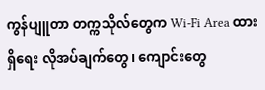ကွန်ပျူတာ တက္ကသိုလ်တွေက Wi-Fi Area ထားရှိရေး လိုအပ်ချက်တွေ၊ ကျောင်းတွေ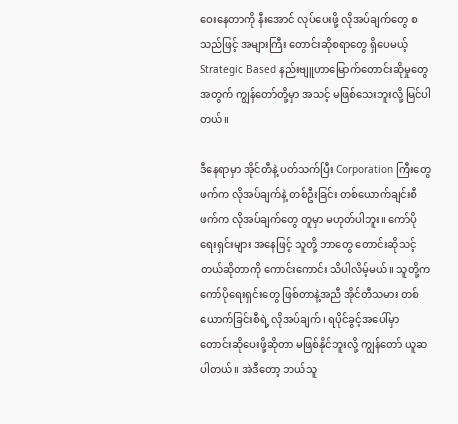ဝေးနေတာကို နီးအောင် လုပ်ပေးဖို့ လိုအပ်ချက်တွေ စသည်ဖြင့် အများကြီး တောင်းဆိုစရာတွေ ရှိပေမယ့် Strategic Based နည်းဗျူဟာမြောက်တောင်းဆိုမှုတွေ အတွက် ကျွန်တော်တို့မှာ အသင့် မဖြစ်သေးဘူးလို့ မြင်ပါတယ်။

ဒီနေရာမှာ အိုင်တီနဲ့ ပတ်သက်ပြီး Corporation ကြီးတွေဖက်က လိုအပ်ချက်နဲ့ တစ်ဦးခြင်း တစ်ယောက်ချင်းစီဖက်က လိုအပ်ချက်တွေ တူမှာ မဟုတ်ပါဘူး။ ကော်ပိုရေးရှင်းများ အနေဖြင့် သူတို့ ဘာတွေ တောင်းဆိုသင့်တယ်ဆိုတာကို ကောင်းကောင်း သိပါလိမ့်မယ်။ သူတို့က ကော်ပိုရေးရှင်းတွေ ဖြစ်တာနဲ့အညီ အိုင်တီသမား တစ်ယောက်ခြင်းစီရဲ့ လိုအပ်ချက်၊ ရပိုင်ခွင့်အပေါ်မှာ တောင်းဆိုပေးဖို့ဆိုတာ မဖြစ်နိုင်ဘူးလို့ ကျွန်တော် ယူဆပါတယ်။ အဲဒီတော့ ဘယ်သူ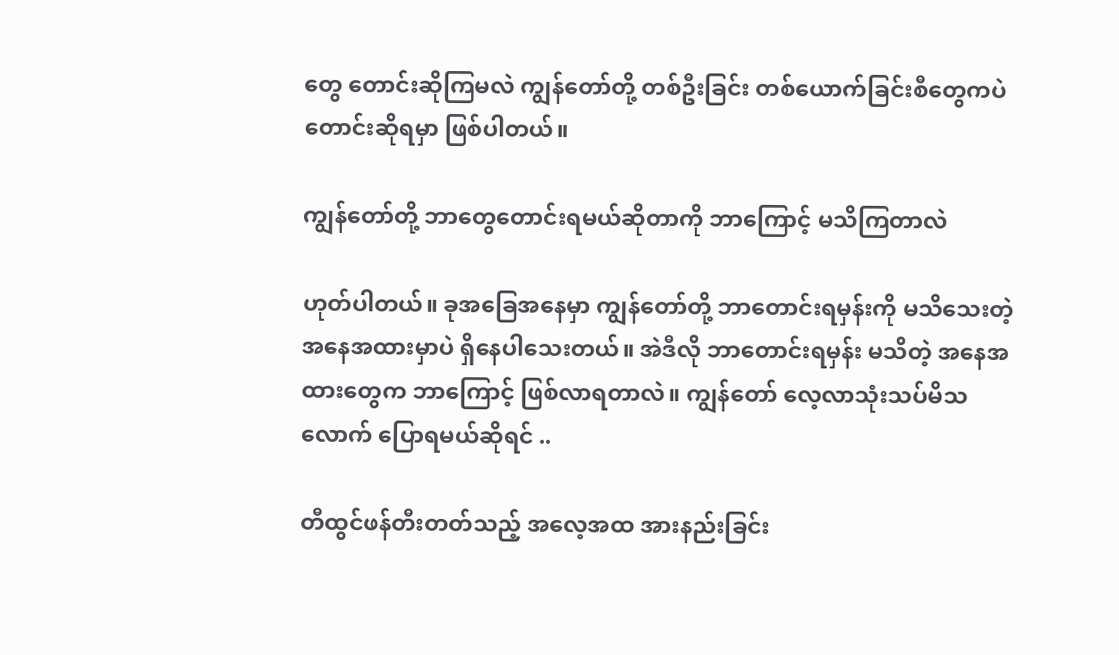တွေ တောင်းဆိုကြမလဲ ကျွန်တော်တို့ တစ်ဦးခြင်း တစ်ယောက်ခြင်းစီတွေကပဲ တောင်းဆိုရမှာ ဖြစ်ပါတယ်။

ကျွန်တော်တို့ ဘာတွေတောင်းရမယ်ဆိုတာကို ဘာကြောင့် မသိကြတာလဲ

ဟုတ်ပါတယ်။ ခုအခြေအနေမှာ ကျွန်တော်တို့ ဘာတောင်းရမှန်းကို မသိသေးတဲ့ အနေအထားမှာပဲ ရှိနေပါသေးတယ်။ အဲဒီလို ဘာတောင်းရမှန်း မသိတဲ့ အနေအထားတွေက ဘာကြောင့် ဖြစ်လာရတာလဲ။ ကျွန်တော် လေ့လာသုံးသပ်မိသလောက် ပြောရမယ်ဆိုရင် ..

တီထွင်ဖန်တီးတတ်သည့် အလေ့အထ အားနည်းခြင်း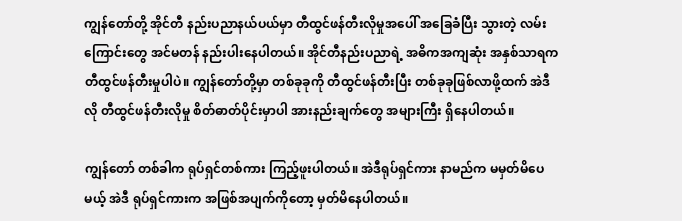ကျွန်တော်တို့ အိုင်တီ နည်းပညာနယ်ပယ်မှာ တီထွင်ဖန်တီးလိုမှုအပေါ် အခြေခံပြီး သွားတဲ့ လမ်းကြောင်းတွေ အင်မတန် နည်းပါးနေပါတယ်။ အိုင်တီနည်းပညာရဲ့ အဓိကအကျဆုံး အနှစ်သာရက တီထွင်ဖန်တီးမှုပါပဲ။ ကျွန်တော်တို့မှာ တစ်ခုခုကို တီထွင်ဖန်တီးပြီး တစ်ခုခုဖြစ်လာဖို့ထက် အဲဒီလို တီထွင်ဖန်တီးလိုမှု စိတ်ဓာတ်ပိုင်းမှာပါ အားနည်းချက်တွေ အများကြီး ရှိနေပါတယ်။

ကျွန်တော် တစ်ခါက ရုပ်ရှင်တစ်ကား ကြည့်ဖူးပါတယ်။ အဲဒီရုပ်ရှင်ကား နာမည်က မမှတ်မိပေမယ့် အဲဒီ ရုပ်ရှင်ကားက အဖြစ်အပျက်ကိုတော့ မှတ်မိနေပါတယ်။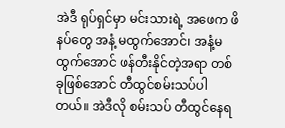အဲဒီ ရုပ်ရှင်မှာ မင်းသားရဲ့ အဖေက ဖိနပ်တွေ အနံ့ မထွက်အောင်၊ အနံ့မထွက်အောင် ဖန်တီးနိုင်တဲ့အရာ တစ်ခုဖြစ်အောင် တီထွင်စမ်းသပ်ပါတယ်။ အဲဒီလို စမ်းသပ် တီထွင်နေရ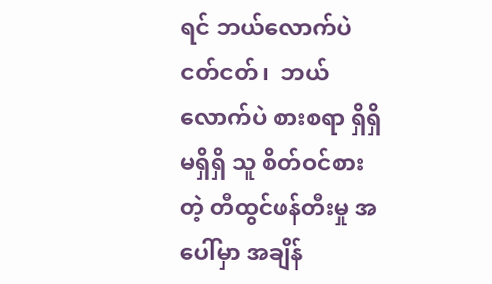ရင် ဘယ်လောက်ပဲ ငတ်ငတ်၊  ဘယ်လောက်ပဲ စားစရာ ရှိရှိမရှိရှိ သူ စိတ်ဝင်စားတဲ့ တီထွင်ဖန်တီးမှု အပေါ်မှာ အချိန်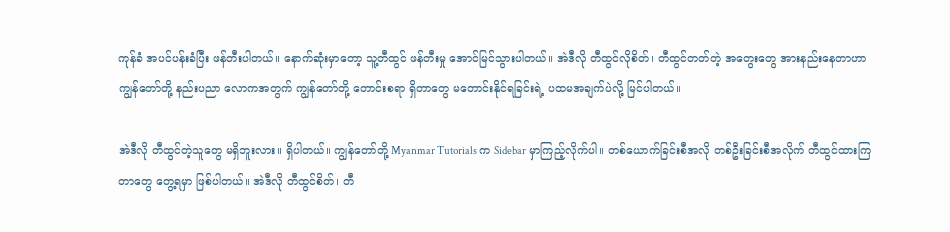ကုန်ခံ အပင်ပန်းခံပြီး ဖန်တီးပါတယ်။ နောက်ဆုံးမှာတော့ သူ့တီထွင် ဖန်တီးမှု အောင်မြင်သွားပါတယ်။ အဲဒီလို တီထွင်လိုစိတ်၊ တီထွင်တတ်တဲ့ အတွေးတွေ အားနည်းနေတာဟာ ကျွန်တော်တို့ နည်းပညာ လောကအတွက် ကျွန်တော်တို့ တောင်းစရာ ရှိတာတွေ မတောင်းနိုင်ရခြင်းရဲ့ ပထမအချက်ပဲလို့ မြင်ပါတယ်။

အဲဒီလို တီထွင်တဲ့သူတွေ မရှိဘူးလား။ ရှိပါတယ်။ ကျွန်တော်တို့ Myanmar Tutorials က Sidebar မှာကြည့်လိုက်ပါ။ တစ်ယောက်ခြင်းစီအလို တစ်ဦးခြင်းစီအလိုက် တီထွင်ထားကြတာတွေ တွေ့ရမှာ ဖြစ်ပါတယ်။ အဲဒီလို တီထွင်စိတ်၊ တီ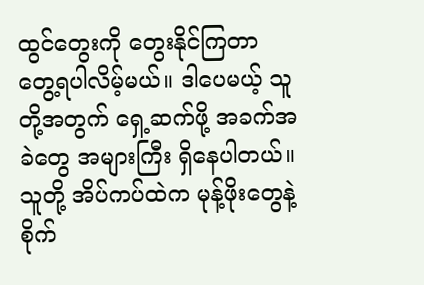ထွင်တွေးကို တွေးနိုင်ကြတာ တွေ့ရပါလိမ့်မယ်။ ဒါပေမယ့် သူတို့အတွက် ရှေ့ဆက်ဖို့ အခက်အခဲတွေ အများကြီး ရှိနေပါတယ်။ သူတို့ အိပ်ကပ်ထဲက မုန့်ဖိုးတွေနဲ့ စိုက်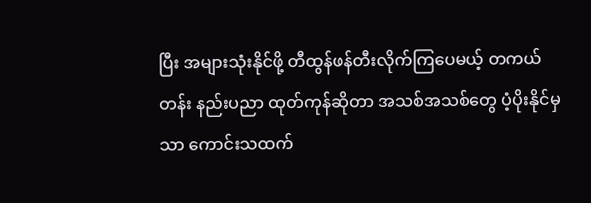ပြီး အများသုံးနိုင်ဖို့ တီထွန်ဖန်တီးလိုက်ကြပေမယ့် တကယ်တန်း နည်းပညာ ထုတ်ကုန်ဆိုတာ အသစ်အသစ်တွေ ပံ့ပိုးနိုင်မှသာ ကောင်းသထက်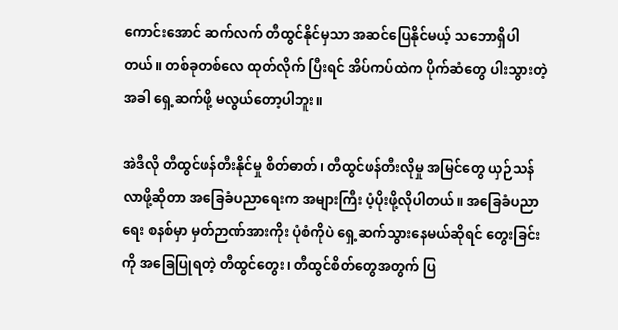ကောင်းအောင် ဆက်လက် တီထွင်နိုင်မှသာ အဆင်ပြေနိုင်မယ့် သဘောရှိပါတယ်။ တစ်ခုတစ်လေ ထုတ်လိုက် ပြီးရင် အိပ်ကပ်ထဲက ပိုက်ဆံတွေ ပါးသွားတဲ့အခါ ရှေ့ဆက်ဖို့ မလွယ်တော့ပါဘူး။

အဲဒီလို တီထွင်ဖန်တီးနိုင်မှု စိတ်ဓာတ်၊ တီထွင်ဖန်တီးလိုမှု အမြင်တွေ ယှဉ်သန်လာဖို့ဆိုတာ အခြေခံပညာရေးက အများကြီး ပံ့ပိုးဖို့လိုပါတယ်။ အခြေခံပညာရေး စနစ်မှာ မှတ်ဉာဏ်အားကိုး ပုံစံကိုပဲ ရှေ့ဆက်သွားနေမယ်ဆိုရင် တွေးခြင်းကို အခြေပြုရတဲ့ တီထွင်တွေး၊ တီထွင်စိတ်တွေအတွက် ပြ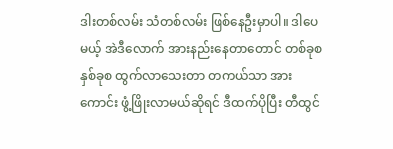ဒါးတစ်လမ်း သံတစ်လမ်း ဖြစ်နေဦးမှာပါ။ ဒါပေမယ့် အဲဒီလောက် အားနည်းနေတာတောင် တစ်ခုစ နှစ်ခုစ ထွက်လာသေးတာ တကယ်သာ အားကောင်း ဖွံ့ဖြိုးလာမယ်ဆိုရင် ဒီထက်ပိုပြီး တီထွင်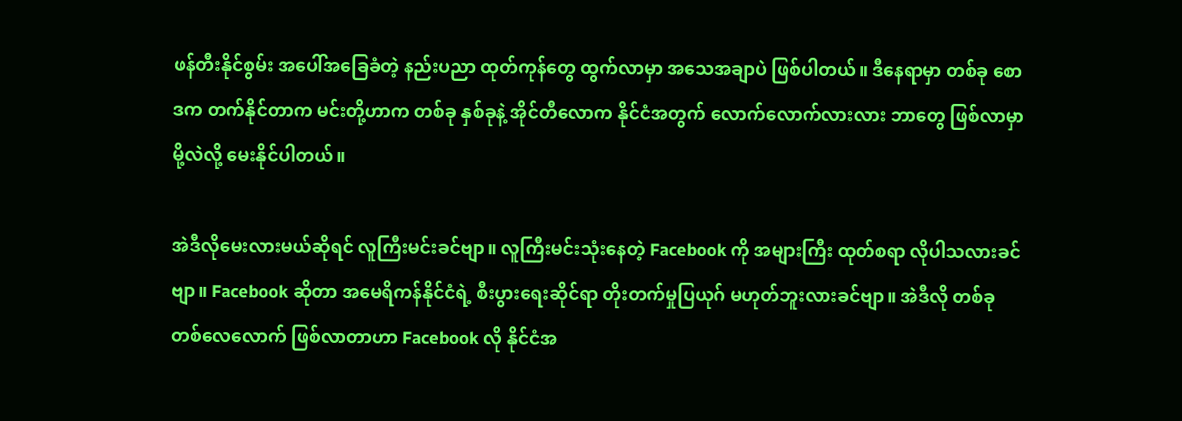ဖန်တီးနိုင်စွမ်း အပေါ်အခြေခံတဲ့ နည်းပညာ ထုတ်ကုန်တွေ ထွက်လာမှာ အသေအချာပဲ ဖြစ်ပါတယ်။ ဒီနေရာမှာ တစ်ခု စောဒက တက်နိုင်တာက မင်းတို့ဟာက တစ်ခု နှစ်ခုနဲ့ အိုင်တီလောက နိုင်ငံအတွက် လောက်လောက်လားလား ဘာတွေ ဖြစ်လာမှာမို့လဲလို့ မေးနိုင်ပါတယ်။

အဲဒီလိုမေးလားမယ်ဆိုရင် လူကြီးမင်းခင်ဗျာ။ လူကြီးမင်းသုံးနေတဲ့ Facebook ကို အများကြီး ထုတ်စရာ လိုပါသလားခင်ဗျာ။ Facebook ဆိုတာ အမေရိကန်နိုင်ငံရဲ့ စီးပွားရေးဆိုင်ရာ တိုးတက်မှုပြယုဂ် မဟုတ်ဘူးလားခင်ဗျာ။ အဲဒီလို တစ်ခုတစ်လေလောက် ဖြစ်လာတာဟာ Facebook လို နိုင်ငံအ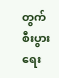တွက် စီးပွားရေး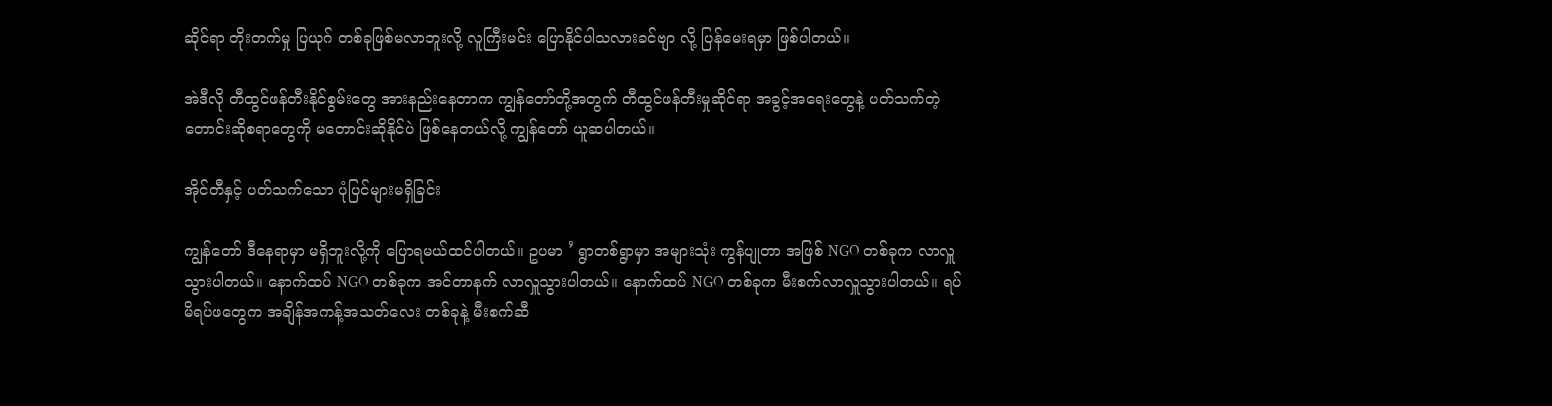ဆိုင်ရာ တိုးတက်မှု ပြယုဂ် တစ်ခုဖြစ်မလာဘူးလို့ လူကြီးမင်း ပြောနိုင်ပါသလားခင်ဗျာ လို့ ပြန်မေးရမှာ ဖြစ်ပါတယ်။

အဲဒီလို တီထွင်ဖန်တီးနိုင်စွမ်းတွေ အားနည်းနေတာက ကျွန်တော်တို့အတွက် တီထွင်ဖန်တီးမှုဆိုင်ရာ အခွင့်အရေးတွေနဲ့ ပတ်သက်တဲ့ တောင်းဆိုစရာတွေကို မတောင်းဆိုနိုင်ပဲ ဖြစ်နေတယ်လို့ ကျွန်တော် ယူဆပါတယ်။

အိုင်တီနှင့် ပတ်သက်သော ပုံပြင်များမရှိခြင်း

ကျွန်တော် ဒီနေရာမှာ မရှိဘူးလို့ကို ပြောရမယ်ထင်ပါတယ်။ ဥပမာ ’ ရွာတစ်ရွာမှာ အများသုံး ကွန်ပျုတာ အဖြစ် NGO တစ်ခုက လာလှူသွားပါတယ်။ နောက်ထပ် NGO တစ်ခုက အင်တာနက် လာလှူသွားပါတယ်။ နောက်ထပ် NGO တစ်ခုက မီးစက်လာလှူသွားပါတယ်။ ရပ်မိရပ်ဖတွေက အချိန်အကန့်အသတ်လေး တစ်ခုနဲ့ မီးစက်ဆီ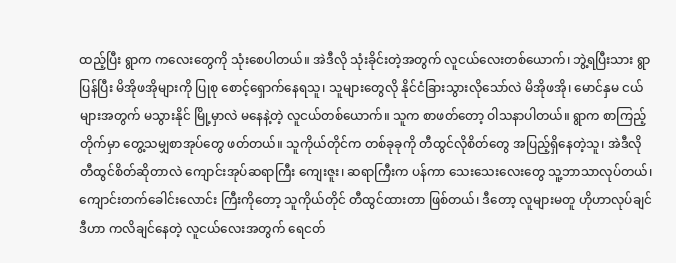ထည့်ပြီး ရွာက ကလေးတွေကို သုံးစေပါတယ်။ အဲဒီလို သုံးခိုင်းတဲ့အတွက် လူငယ်လေးတစ်ယောက်၊ ဘွဲ့ရပြီးသား ရွာပြန်ပြီး မိအိုဖအိုများကို ပြုစု စောင့်ရှောက်နေရသူ၊ သူများတွေလို နိုင်ငံခြားသွားလိုသော်လဲ မိအိုဖအို၊ မောင်နှမ ငယ်များအတွက် မသွားနိုင် မြို့မှာလဲ မနေနဲ့တဲ့ လူငယ်တစ်ယောက်။ သူက စာဖတ်တော့ ဝါသနာပါတယ်။ ရွာက စာကြည့်တိုက်မှာ တွေ့သမျှစာအုပ်တွေ ဖတ်တယ်။ သူကိုယ်တိုင်က တစ်ခုခုကို တီထွင်လိုစိတ်တွေ အပြည့်ရှိနေတဲ့သူ၊ အဲဒီလို တီထွင်စိတ်ဆိုတာလဲ ကျောင်းအုပ်ဆရာကြီး ကျေးဇူး၊ ဆရာကြီးက ပန်ကာ သေးသေးလေးတွေ သူ့ဘာသာလုပ်တယ်၊ ကျောင်းတက်ခေါင်းလောင်း ကြီးကိုတော့ သူကိုယ်တိုင် တီထွင်ထားတာ ဖြစ်တယ်၊ ဒီတော့ လူများမတူ ဟိုဟာလုပ်ချင် ဒီဟာ ကလိချင်နေတဲ့ လူငယ်လေးအတွက် ရေငတ်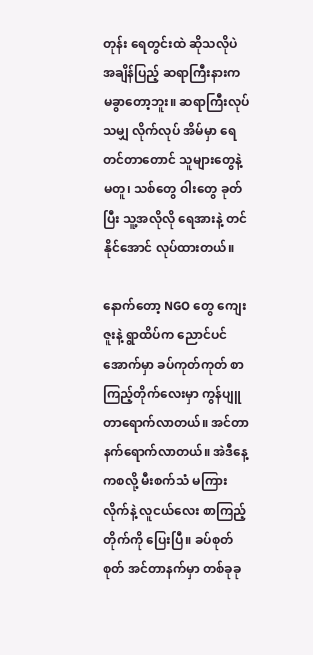တုန်း ရေတွင်းထဲ ဆိုသလိုပဲ အချိန်ပြည့် ဆရာကြီးနားက မခွာတော့ဘူး။ ဆရာကြီးလုပ်သမျှ လိုက်လုပ် အိမ်မှာ ရေတင်တာတောင် သူများတွေနဲ့ မတူ၊ သစ်တွေ ဝါးတွေ ခုတ်ပြီး သူ့အလိုလို ရေအားနဲ့ တင်နိုင်အောင် လုပ်ထားတယ်။

နောက်တော့ NGO တွေ ကျေးဇူးနဲ့ ရွာထိပ်က ညောင်ပင်အောက်မှာ ခပ်ကုတ်ကုတ် စာကြည့်တိုက်လေးမှာ ကွန်ပျူတာရောက်လာတယ်။ အင်တာနက်ရောက်လာတယ်။ အဲဒီနေ့ကစလို့ မီးစက်သံ မကြားလိုက်နဲ့ လူငယ်လေး စာကြည့်တိုက်ကို ပြေးပြီ။ ခပ်စုတ်စုတ် အင်တာနက်မှာ တစ်ခုခု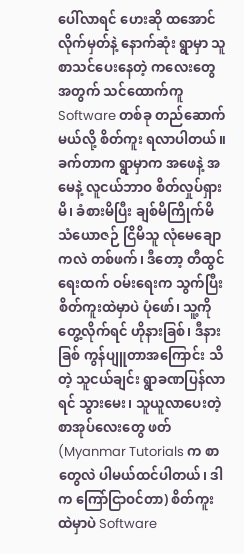ပေါ်လာရင် ဟေးဆို ထအောင် လိုက်မှတ်နဲ့ နောက်ဆုံး ရွာမှာ သူစာသင်ပေးနေတဲ့ ကလေးတွေအတွက် သင်ထောက်ကူ Software တစ်ခု တည်ဆောက်မယ်လို့ စိတ်ကူး ရလာပါတယ်။ ခက်တာက ရွာမှာက အဖေနဲ့ အမေနဲ့ လူငယ်ဘာဝ စိတ်လှုပ်ရှားမိ၊ ခံစားမိပြီး ချစ်မိကြိုက်မိ သံယောဇဉ် ငြိမိသူ လုံမေချောကလဲ တစ်ဖက်၊ ဒီတော့ တီထွင်ရေးထက် ဝမ်းရေးက သွက်ပြီး စိတ်ကူးထဲမှာပဲ ပုံဖော်၊ သူ့ကို တွေ့လိုက်ရင် ဟိုနားခြစ်၊ ဒီနားခြစ် ကွန်ပျူတာအကြောင်း သိတဲ့ သူငယ်ချင်း ရွာခဏပြန်လာရင် သွားမေး၊ သူယူလာပေးတဲ့ စာအုပ်လေးတွေ ဖတ် (Myanmar Tutorials က စာတွေလဲ ပါမယ်ထင်ပါတယ်၊ ဒါက ကြော်ငြာဝင်တာ) စိတ်ကူးထဲမှာပဲ Software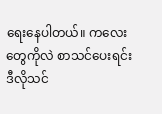ရေးနေပါတယ်။ ကလေးတွေကိုလဲ စာသင်ပေးရင်း ဒီလိုသင်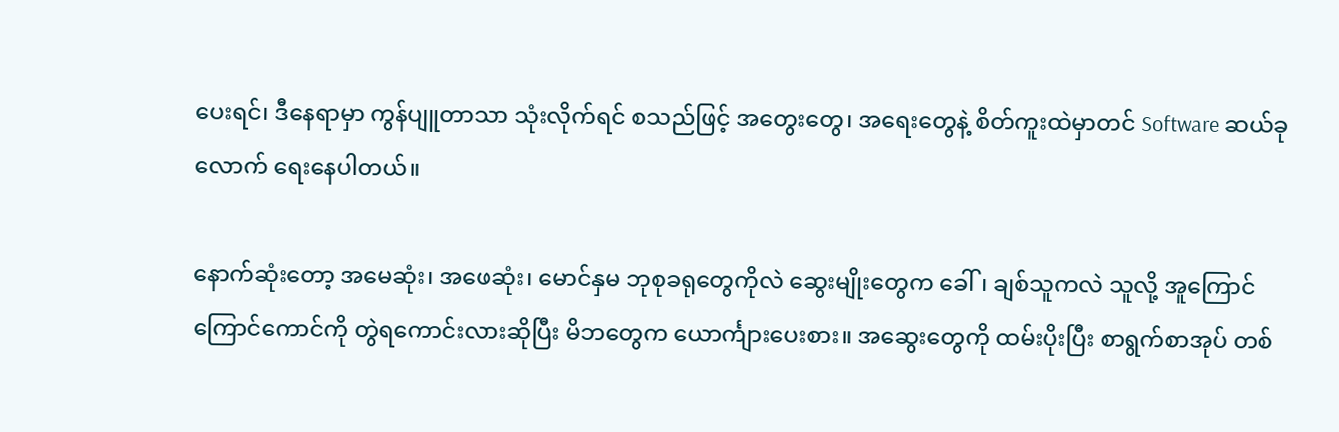ပေးရင်၊ ဒီနေရာမှာ ကွန်ပျူတာသာ သုံးလိုက်ရင် စသည်ဖြင့် အတွေးတွေ၊ အရေးတွေနဲ့ စိတ်ကူးထဲမှာတင် Software ဆယ်ခုလောက် ရေးနေပါတယ်။

နောက်ဆုံးတော့ အမေဆုံး၊ အဖေဆုံး၊ မောင်နှမ ဘုစုခရုတွေကိုလဲ ဆွေးမျိုးတွေက ခေါ်၊ ချစ်သူကလဲ သူလို့ အူကြောင်ကြောင်ကောင်ကို တွဲရကောင်းလားဆိုပြီး မိဘတွေက ယောင်္ကျားပေးစား။ အဆွေးတွေကို ထမ်းပိုးပြီး စာရွက်စာအုပ် တစ်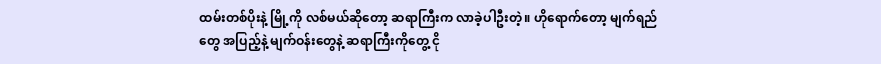ထမ်းတစ်ပိုးနဲ့ မြို့ကို လစ်မယ်ဆိုတော့ ဆရာကြီးက လာခဲ့ပါဦးတဲ့။ ဟိုရောက်တော့ မျက်ရည်တွေ အပြည့်နဲ့ မျက်ဝန်းတွေနဲ့ ဆရာကြီးကိုတွေ့ ငို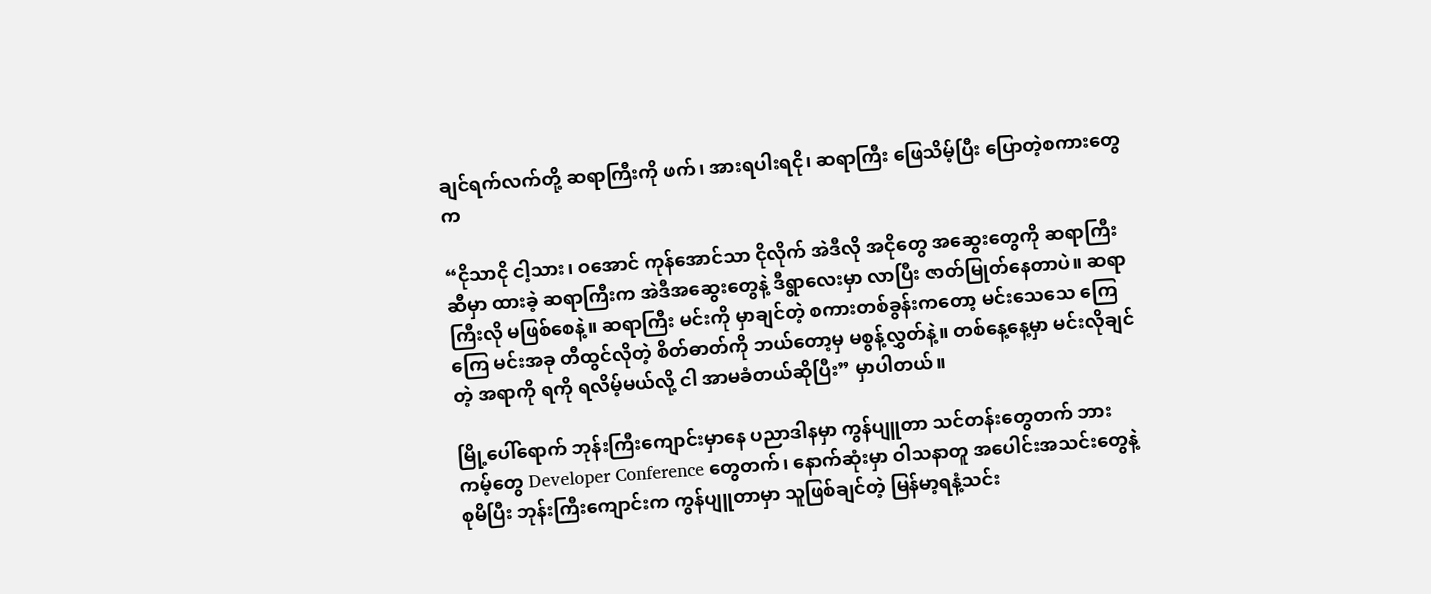ချင်ရက်လက်တို့ ဆရာကြီးကို ဖက်၊ အားရပါးရငို၊ ဆရာကြီး ဖြေသိမ့်ပြီး ပြောတဲ့စကားတွေက

“ငိုသာငို ငါ့သား၊ ဝအောင် ကုန်အောင်သာ ငိုလိုက် အဲဒီလို အငိုတွေ အဆွေးတွေကို ဆရာကြီးဆီမှာ ထားခဲ့ ဆရာကြီးက အဲဒီအဆွေးတွေနဲ့ ဒီရွာလေးမှာ လာပြီး ဇာတ်မြုတ်နေတာပဲ။ ဆရာကြီးလို မဖြစ်စေနဲ့။ ဆရာကြီး မင်းကို မှာချင်တဲ့ စကားတစ်ခွန်းကတော့ မင်းသေသေ ကြေကြေ မင်းအခု တီထွင်လိုတဲ့ စိတ်ဓာတ်ကို ဘယ်တော့မှ မစွန့်လွှတ်နဲ့။ တစ်နေ့နေ့မှာ မင်းလိုချင်တဲ့ အရာကို ရကို ရလိမ့်မယ်လို့ ငါ အာမခံတယ်ဆိုပြီး” မှာပါတယ်။

မြို့ပေါ်ရောက် ဘုန်းကြီးကျောင်းမှာနေ ပညာဒါနမှာ ကွန်ပျူတာ သင်တန်းတွေတက် ဘားကမ့်တွေ Developer Conference တွေတက်၊ နောက်ဆုံးမှာ ဝါသနာတူ အပေါင်းအသင်းတွေနဲ့စုမိပြီး ဘုန်းကြီးကျောင်းက ကွန်ပျူတာမှာ သူဖြစ်ချင်တဲ့ မြန်မာ့ရနံ့သင်း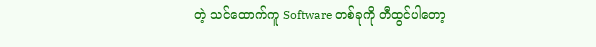တဲ့ သင်ထောက်ကူ Software တစ်ခုကို တီထွင်ပါတော့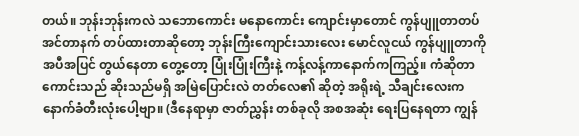တယ်။ ဘုန်းဘုန်းကလဲ သဘောကောင်း မနောကောင်း ကျောင်းမှာတောင် ကွန်ပျူတာတပ် အင်တာနက် တပ်ထားတာဆိုတော့ ဘုန်းကြီးကျောင်းသားလေး မောင်လူငယ် ကွန်ပျူတာကို အပီအပြင် တွယ်နေတာ တွေ့တော့ ပြုံးပြုံးကြီးနဲ့ ကန့်လန့်ကာနောက်ကကြည့်။ ကံဆိုတာ ကောင်းသည် ဆိုးသည်မရှိ အမြဲပြောင်းလဲ တတ်လေ၏ ဆိုတဲ့ အရိုးရဲ့ သီချင်းလေးက နောက်ခံတီးလုံးပေါ့ဗျာ။ (ဒီနေရာမှာ ဇာတ်ညွှန်း တစ်ခုလို အစအဆုံး ရေးပြနေရတာ ကျွန်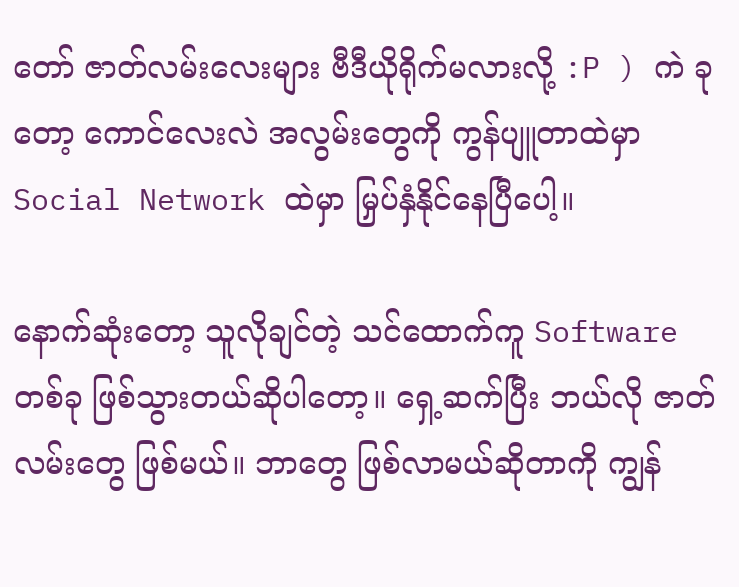တော် ဇာတ်လမ်းလေးများ ဗီဒီယိုရိုက်မလားလို့ :P ) ကဲ ခုတော့ ကောင်လေးလဲ အလွမ်းတွေကို ကွန်ပျူတာထဲမှာ Social Network ထဲမှာ မြှပ်နှံနိုင်နေပြီပေါ့။

နောက်ဆုံးတော့ သူလိုချင်တဲ့ သင်ထောက်ကူ Software တစ်ခု ဖြစ်သွားတယ်ဆိုပါတော့။ ရှေ့ဆက်ပြီး ဘယ်လို ဇာတ်လမ်းတွေ ဖြစ်မယ်။ ဘာတွေ ဖြစ်လာမယ်ဆိုတာကို ကျွန်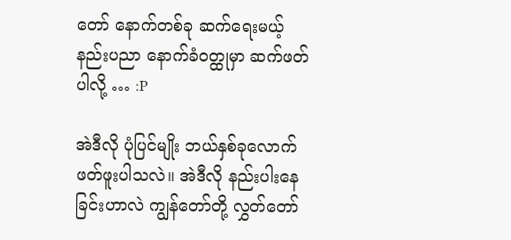တော် နောက်တစ်ခု ဆက်ရေးမယ့် နည်းပညာ နောက်ခံဝတ္ထုမှာ ဆက်ဖတ်ပါလို့ … :P

အဲဒီလို ပုံပြင်မျိုး ဘယ်နှစ်ခုလောက် ဖတ်ဖူးပါသလဲ။ အဲဒီလို နည်းပါးနေခြင်းဟာလဲ ကျွန်တော်တို့ လွှတ်တော်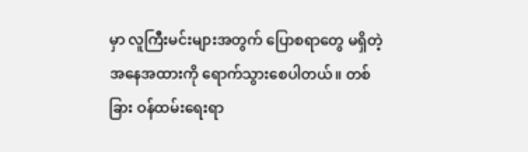မှာ လူကြီးမင်းများအတွက် ပြောစရာတွေ မရှိတဲ့ အနေအထားကို ရောက်သွားစေပါတယ်။ တစ်ခြား ဝန်ထမ်းရေးရာ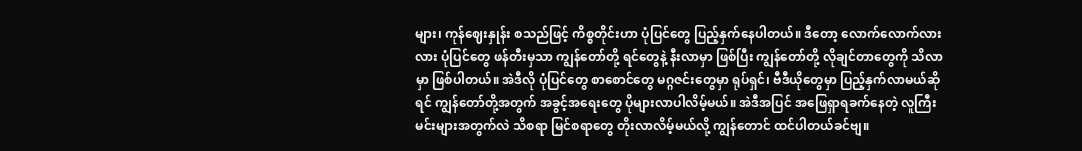များ၊ ကုန်ဈေးနှုန်း စသည်ဖြင့် ကိစ္စတိုင်းဟာ ပုံပြင်တွေ ပြည့်နှက်နေပါတယ်။ ဒီတော့ လောက်လောက်လားလား ပုံပြင်တွေ ဖန်တီးမှသာ ကျွန်တော်တို့ ရင်တွေနဲ့ နီးလာမှာ ဖြစ်ပြီး ကျွန်တော်တို့ လိုချင်တာတွေကို သိလာမှာ ဖြစ်ပါတယ်။ အဲဒီလို ပုံပြင်တွေ စာစောင်တွေ မဂ္ဂဇင်းတွေမှာ ရုပ်ရှင်၊ ဗီဒီယိုတွေမှာ ပြည့်နှက်လာမယ်ဆိုရင် ကျွန်တော်တို့အတွက် အခွင့်အရေးတွေ ပိုများလာပါလိမ့်မယ်။ အဲဒီအပြင် အဖြေရှာရခက်နေတဲ့ လူကြီးမင်းများအတွက်လဲ သိစရာ မြင်စရာတွေ တိုးလာလိမ့်မယ်လို့ ကျွန်တောင် ထင်ပါတယ်ခင်ဗျ။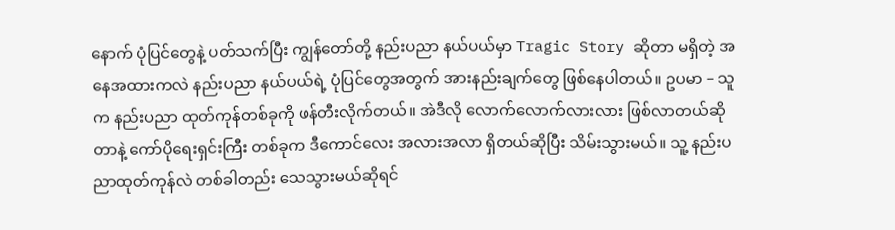နောက် ပုံပြင်တွေနဲ့ ပတ်သက်ပြီး ကျွန်တော်တို့ နည်းပညာ နယ်ပယ်မှာ Tragic Story ဆိုတာ မရှိတဲ့ အနေအထားကလဲ နည်းပညာ နယ်ပယ်ရဲ့ ပုံပြင်တွေအတွက် အားနည်းချက်တွေ ဖြစ်နေပါတယ်။ ဥပမာ – သူက နည်းပညာ ထုတ်ကုန်တစ်ခုကို ဖန်တီးလိုက်တယ်။ အဲဒီလို လောက်လောက်လားလား ဖြစ်လာတယ်ဆိုတာနဲ့ ကော်ပိုရေးရှင်းကြီး တစ်ခုက ဒီကောင်လေး အလားအလာ ရှိတယ်ဆိုပြီး သိမ်းသွားမယ်။ သူ့ နည်းပညာထုတ်ကုန်လဲ တစ်ခါတည်း သေသွားမယ်ဆိုရင်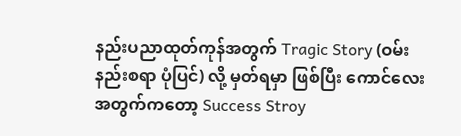နည်းပညာထုတ်ကုန်အတွက် Tragic Story (ဝမ်းနည်းစရာ ပုံပြင်) လို့ မှတ်ရမှာ ဖြစ်ပြီး ကောင်လေးအတွက်ကတော့ Success Stroy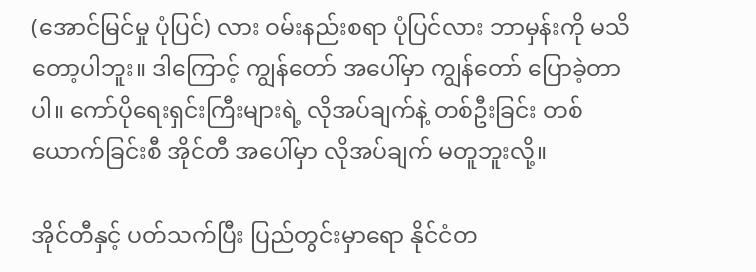(အောင်မြင်မှု ပုံပြင်) လား ဝမ်းနည်းစရာ ပုံပြင်လား ဘာမှန်းကို မသိတော့ပါဘူး။ ဒါကြောင့် ကျွန်တော် အပေါ်မှာ ကျွန်တော် ပြောခဲ့တာပါ။ ကော်ပိုရေးရှင်းကြီးများရဲ့ လိုအပ်ချက်နဲ့ တစ်ဦးခြင်း တစ်ယောက်ခြင်းစီ အိုင်တီ အပေါ်မှာ လိုအပ်ချက် မတူဘူးလို့။

အိုင်တီနှင့် ပတ်သက်ပြီး ပြည်တွင်းမှာရော နိုင်ငံတ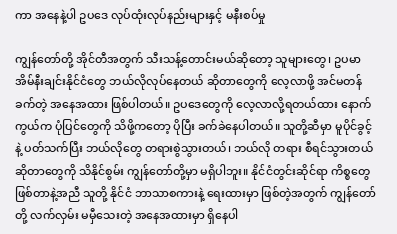ကာ အနေနဲ့ပါ ဥပဒေ လုပ်ထုံးလုပ်နည်းများနှင့် မနီးစပ်မှု

ကျွန်တော်တို့ အိုင်တီအတွက် သီးသန့်တောင်းမယ်ဆိုတော့ သူများတွေ၊ ဥပမာ အိမ်နီးချင်းနိုင်ငံတွေ ဘယ်လိုလုပ်နေတယ် ဆိုတာတွေကို လေ့လာဖို့ အင်မတန်ခက်တဲ့ အနေအထား ဖြစ်ပါတယ်။ ဥပဒေတွေကို လေ့လာလို့ရတယ်ထား နောက်ကွယ်က ပုံပြင်တွေကို သိဖို့ကတော့ ပိုပြီး ခက်ခဲနေပါတယ်။ သူတို့ဆီမှာ မူပိုင်ခွင့်နဲ့ ပတ်သက်ပြီး ဘယ်လိုတွေ တရားစွဲသွားတယ်၊ ဘယ်လို တရား စီရင်သွားတယ် ဆိုတာတွေကို သိနိုင်စွမ်း ကျွန်တော်တို့မှာ မရှိပါဘူး။ နိုင်ငံတွင်းဆိုင်ရာ ကိစ္စတွေ ဖြစ်တာနဲ့အညီ သူတို့ နိုင်ငံ ဘာသာစကားနဲ့ ရေးထားမှာ ဖြစ်တဲ့အတွက် ကျွန်တော်တို့ လက်လှမ်း မမှီသေးတဲ့ အနေအထားမှာ ရှိနေပါ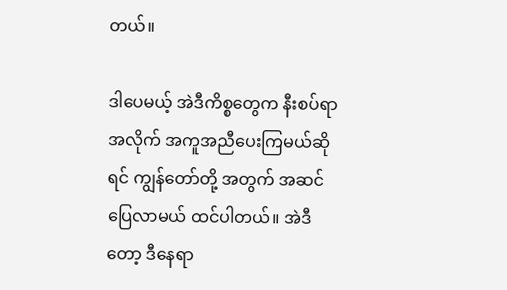တယ်။

ဒါပေမယ့် အဲဒီကိစ္စတွေက နီးစပ်ရာအလိုက် အကူအညီပေးကြမယ်ဆိုရင် ကျွန်တော်တို့ အတွက် အဆင်ပြေလာမယ် ထင်ပါတယ်။ အဲဒီတော့ ဒီနေရာ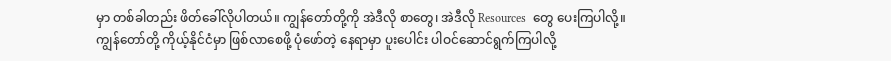မှာ တစ်ခါတည်း ဖိတ်ခေါ်လိုပါတယ်။ ကျွန်တော်တို့ကို အဲဒီလို စာတွေ၊ အဲဒီလို Resources  တွေ ပေးကြပါလို့။ ကျွန်တော်တို့ ကိုယ့်နိုင်ငံမှာ ဖြစ်လာစေဖို့ ပုံဖော်တဲ့ နေရာမှာ ပူးပေါင်း ပါဝင်ဆောင်ရွက်ကြပါလို့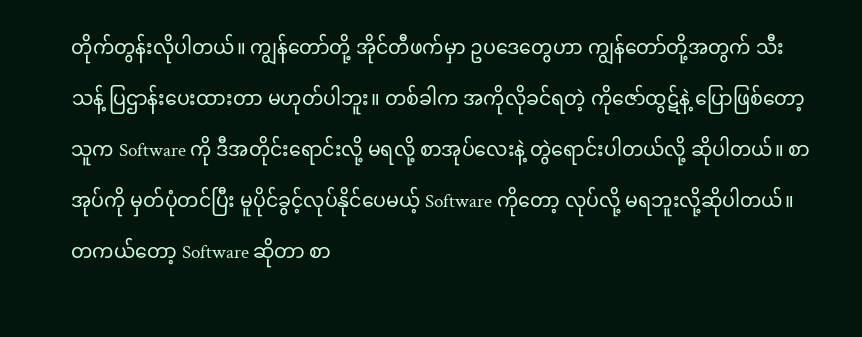တိုက်တွန်းလိုပါတယ်။ ကျွန်တော်တို့ အိုင်တီဖက်မှာ ဥပဒေတွေဟာ ကျွန်တော်တို့အတွက် သီးသန့် ပြဌာန်းပေးထားတာ မဟုတ်ပါဘူး။ တစ်ခါက အကိုလိုခင်ရတဲ့ ကိုဇော်ထွဋ်နဲ့ ပြောဖြစ်တော့ သူက Software ကို ဒီအတိုင်းရောင်းလို့ မရလို့ စာအုပ်လေးနဲ့ တွဲရောင်းပါတယ်လို့ ဆိုပါတယ်။ စာအုပ်ကို မှတ်ပုံတင်ပြီး မူပိုင်ခွင့်လုပ်နိုင်ပေမယ့် Software ကိုတော့ လုပ်လို့ မရဘူးလို့ဆိုပါတယ်။ တကယ်တော့ Software ဆိုတာ စာ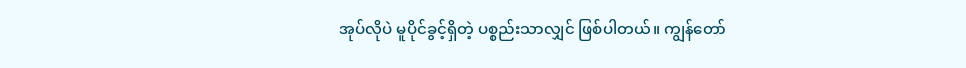အုပ်လိုပဲ မူပိုင်ခွင့်ရှိတဲ့ ပစ္စည်းသာလျှင် ဖြစ်ပါတယ်။ ကျွန်တော်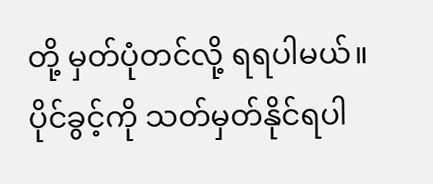တို့ မှတ်ပုံတင်လို့ ရရပါမယ်။ ပိုင်ခွင့်ကို သတ်မှတ်နိုင်ရပါ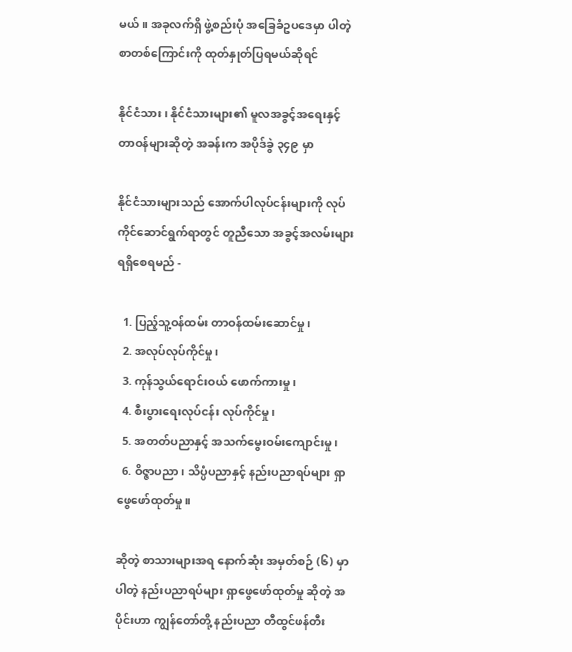မယ်။ အခုလက်ရှိ ဖွဲ့စည်းပုံ အခြေခံဥပဒေမှာ ပါတဲ့ စာတစ်ကြောင်းကို ထုတ်နှုတ်ပြရမယ်ဆိုရင်

နိုင်ငံသား၊ နိုင်ငံသားများ၏ မူလအခွင့်အရေးနှင့် တာဝန်များဆိုတဲ့ အခန်းက အပိုဒ်ခွဲ ၃၄၉ မှာ

နိုင်ငံသားများသည် အောက်ပါလုပ်ငန်းများကို လုပ်ကိုင်ဆောင်ရွက်ရာတွင် တူညီသော အခွင့်အလမ်းများ ရရှိစေရမည် -

  1. ပြည့်သူ့ဝန်ထမ်း တာဝန်ထမ်းဆောင်မှု၊
  2. အလုပ်လုပ်ကိုင်မှု၊
  3. ကုန်သွယ်ရောင်းဝယ် ဖောက်ကားမှု၊
  4. စီးပွားရေးလုပ်ငန်း လုပ်ကိုင်မှု၊
  5. အတတ်ပညာနှင့် အသက်မွေးဝမ်းကျောင်းမှု၊
  6. ဝိဇ္ဇာပညာ၊ သိပ္ပံပညာနှင့် နည်းပညာရပ်များ ရှာဖွေဖော်ထုတ်မှု။

ဆိုတဲ့ စာသားများအရ နောက်ဆုံး အမှတ်စဉ် (၆) မှာပါတဲ့ နည်းပညာရပ်များ ရှာဖွေဖော်ထုတ်မှု ဆိုတဲ့ အပိုင်းဟာ ကျွန်တော်တို့ နည်းပညာ တီထွင်ဖန်တီး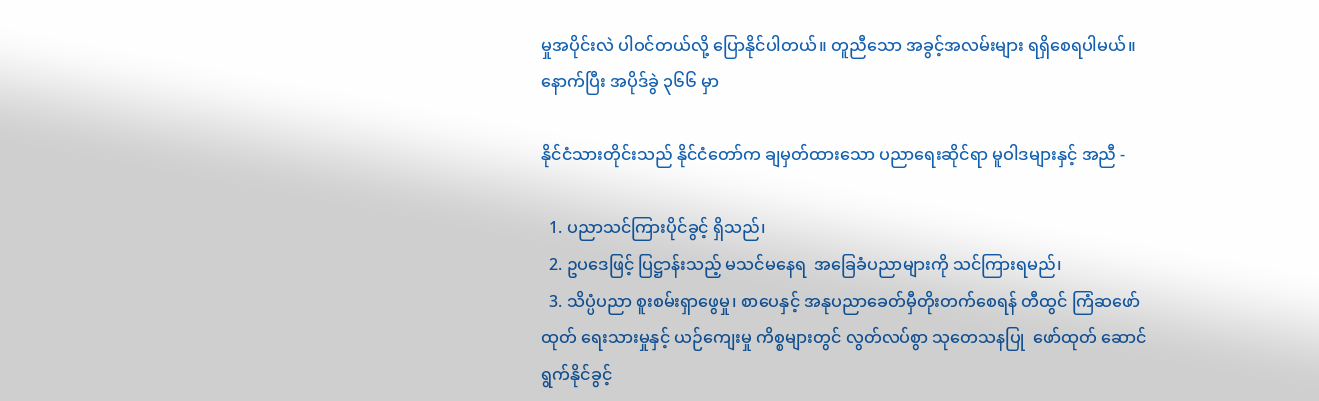မှုအပိုင်းလဲ ပါဝင်တယ်လို့ ပြောနိုင်ပါတယ်။ တူညီသော အခွင့်အလမ်းများ ရရှိစေရပါမယ်။ နောက်ပြီး အပိုဒ်ခွဲ ၃၆၆ မှာ

နိုင်ငံသားတိုင်းသည် နိုင်ငံတော်က ချမှတ်ထားသော ပညာရေးဆိုင်ရာ မူဝါဒများနှင့် အညီ -

  1. ပညာသင်ကြားပိုင်ခွင့် ရှိသည်၊
  2. ဥပဒေဖြင့် ပြဋ္ဌာန်းသည့် မသင်မနေရ  အခြေခံပညာများကို သင်ကြားရမည်၊
  3. သိပ္ပံပညာ စူးစမ်းရှာဖွေမှု၊ စာပေနှင့် အနုပညာခေတ်မှီတိုးတက်စေရန် တီထွင် ကြံဆဖော်ထုတ် ရေးသားမှုနှင့် ယဉ်ကျေးမှု ကိစ္စများတွင် လွတ်လပ်စွာ သုတေသနပြု  ဖော်ထုတ် ဆောင်ရွက်နိုင်ခွင့်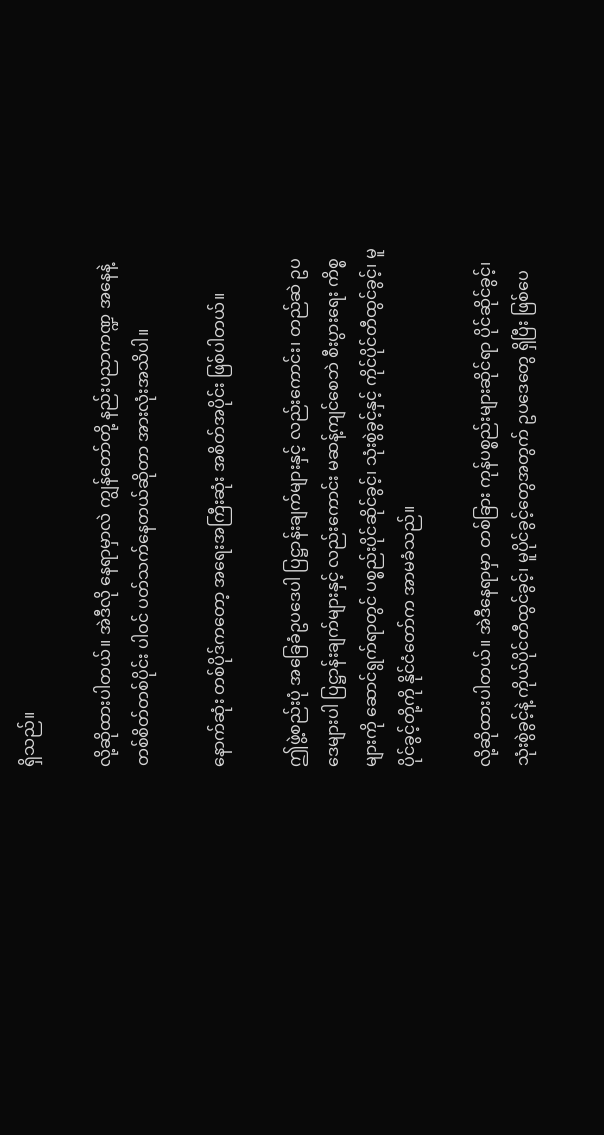ရှိသည်။

လို့ဆိုထားပါတယ်။ အဲဒီလို နေရာမှာလဲ ကျွန်တော်တို့ နည်းပညာကဏ္ဍ အနေနဲ့ တစ်စိတ်တစ်ပိုင်း ပါဝင် ပတ်သက်နေတယ်ဆိုတာ အားလုံးအသိပါ။

နောက်ဆုံး တစ်ပိုဒ်ကတော့ အရေးအကြီးဆုံး အစိတ်အပိုင်း ဖြစ်ပါတယ်။

ဤဖွဲ့စည်းပုံ အခြေခံဥပဒေပါ ပြဋ္ဌာန်းချက်များနှင့် လည်းကောင်း၊ တည်ဆဲ ဥပဒေများပါ ပြဋ္ဌာန်းချက်များနှင့် လည်းကောင်း မဆန့်ကျင်စေဘဲ စီးပွားရေး ကိစ္စများကို ဆောင်ရွက်ရာတွင် ပစ္စည်းပိုင်ဆိုင်ခွင့်၊ သုံးစွဲခွင့်နှင့် ကိုင်ပိုင်တီထွင်ခွင့်၊ မူပိုင်ခွင့်တို့ကို နိုင်ငံတော်က အာမခံသည်။

လို့ဆိုထားပါတယ်။ အဲဒီနေရာမှာ တစ်ခြား ကုန်ပစ္စည်းများဆိုင်ရာ ပိုင်ဆိုင်ခွင့်၊ သုံးစွဲခွင့်နဲ့ ကိုယ်ပိုင်တီထွင်ခွင့်၊ မူပိုင်ခွင့်တွေအတွက် ဥပဒေတွေ ရှိပြီး ဖြစ်ပေ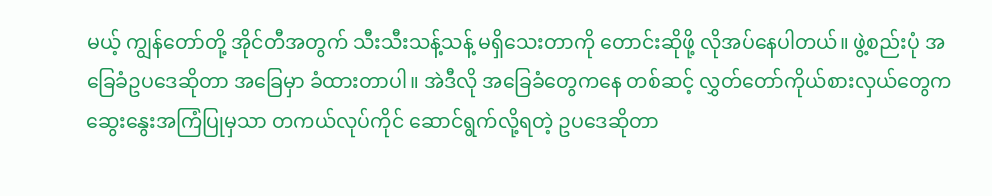မယ့် ကျွန်တော်တို့ အိုင်တီအတွက် သီးသီးသန့်သန့် မရှိသေးတာကို တောင်းဆိုဖို့ လိုအပ်နေပါတယ်။ ဖွဲ့စည်းပုံ အခြေခံဥပဒေဆိုတာ အခြေမှာ ခံထားတာပါ။ အဲဒီလို အခြေခံတွေကနေ တစ်ဆင့် လွှတ်တော်ကိုယ်စားလှယ်တွေက ဆွေးနွေးအကြံပြုမှသာ တကယ်လုပ်ကိုင် ဆောင်ရွက်လို့ရတဲ့ ဥပဒေဆိုတာ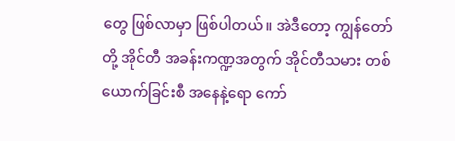တွေ ဖြစ်လာမှာ ဖြစ်ပါတယ်။ အဲဒီတော့ ကျွန်တော်တို့ အိုင်တီ အခန်းကဏ္ဍအတွက် အိုင်တီသမား တစ်ယောက်ခြင်းစီ အနေနဲ့ရော ကော်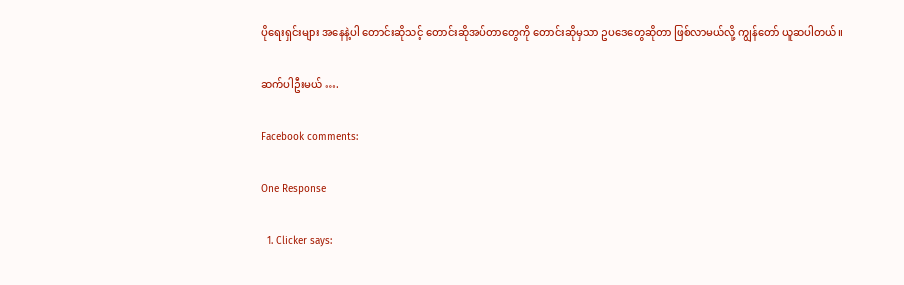ပိုရေးရှင်းများ အနေနဲ့ပါ တောင်းဆိုသင့် တောင်းဆိုအပ်တာတွေကို တောင်းဆိုမှသာ ဥပဒေတွေဆိုတာ ဖြစ်လာမယ်လို့ ကျွန်တော် ယူဆပါတယ်။

ဆက်ပါဦးမယ် ….

Facebook comments:

One Response

  1. Clicker says: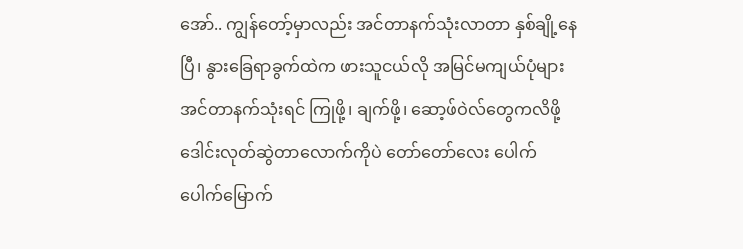အော်.. ကျွန်တော့်မှာလည်း အင်တာနက်သုံးလာတာ နှစ်ချို့နေပြီ၊ နွားခြေရာခွက်ထဲက ဖားသူငယ်လို အမြင်မကျယ်ပုံများ အင်တာနက်သုံးရင် ကြုဖို့၊ ချက်ဖို့၊ ဆော့ဖ်ဝဲလ်တွေကလိဖို့ ဒေါင်းလုတ်ဆွဲတာလောက်ကိုပဲ တော်တော်လေး ပေါက်ပေါက်မြောက်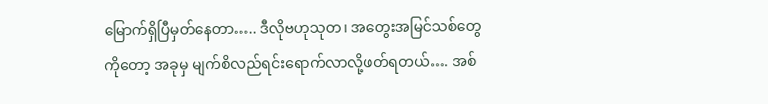မြောက်ရှိပြီမှတ်နေတာ….. ဒီလိုဗဟုသုတ၊ အတွေးအမြင်သစ်တွေကိုတော့ အခုမှ မျက်စိလည်ရင်းရောက်လာလို့ဖတ်ရတယ်…. အစ်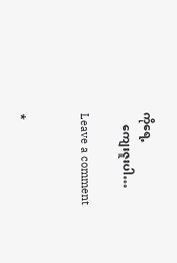ကိုရေ့
    ကျေးဇူးပါ…

Leave a comment


*